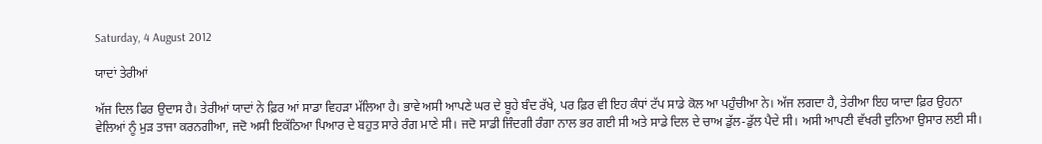Saturday, 4 August 2012

ਯਾਦਾਂ ਤੇਰੀਆਂ

ਅੱਜ ਦਿਲ ਫਿਰ ਉਦਾਸ ਹੈ। ਤੇਰੀਆਂ ਯਾਦਾਂ ਨੇ ਫ਼ਿਰ ਆਂ ਸਾਡਾ ਵਿਹੜਾ ਮੱਲਿਆ ਹੈ। ਭਾਵੇ ਅਸੀ ਆਪਣੇ ਘਰ ਦੇ ਬੂਹੇ ਬੰਦ ਰੱਖੇ, ਪਰ ਫ਼ਿਰ ਵੀ ਇਹ ਕੰਧਾਂ ਟੱਪ ਸਾਡੇ ਕੋਲ ਆ ਪਹੁੰਚੀਆ ਨੇ। ਅੱਜ ਲਗਦਾ ਹੈ, ਤੇਰੀਆ ਇਹ ਯਾਦਾ ਫ਼ਿਰ ਉਹਨਾ ਵੇਲਿਆਂ ਨੂੰ ਮੁੜ ਤਾਜਾ ਕਰਨਗੀਆ, ਜਦੋ ਅਸੀ ਇਕੱਠਿਆ ਪਿਆਰ ਦੇ ਬਹੁਤ ਸਾਰੇ ਰੰਗ ਮਾਣੇ ਸੀ। ਜਦੋ ਸਾਡੀ ਜਿੰਦਗੀ ਰੰਗਾ ਨਾਲ ਭਰ ਗਈ ਸੀ ਅਤੇ ਸਾਡੇ ਦਿਲ ਦੇ ਚਾਅ ਡੁੱਲ-ਡੁੱਲ ਪੈਦੇ ਸੀ। ਅਸੀ ਆਪਣੀ ਵੱਖਰੀ ਦੁਨਿਆ ਉਸਾਰ ਲਈ ਸੀ।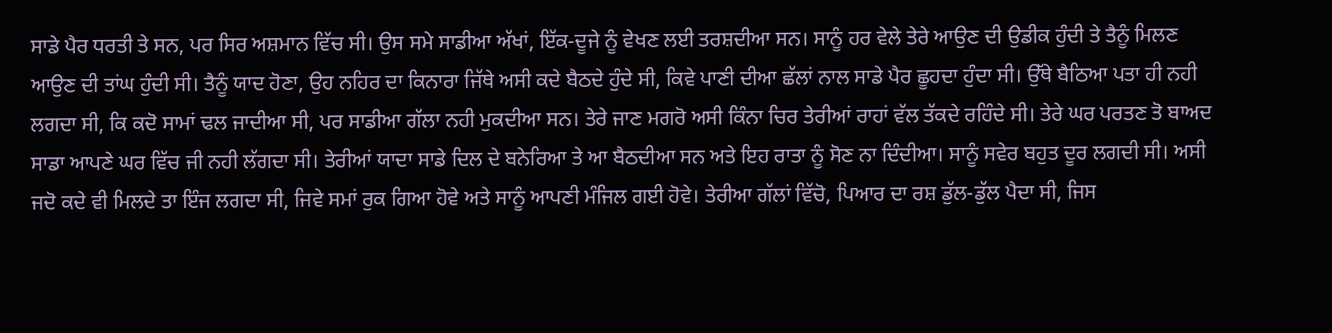ਸਾਡੇ ਪੈਰ ਧਰਤੀ ਤੇ ਸਨ, ਪਰ ਸਿਰ ਅਸ਼ਮਾਨ ਵਿੱਚ ਸੀ। ਉਸ ਸਮੇ ਸਾਡੀਆ ਅੱਖਾਂ, ਇੱਕ-ਦੂਜੇ ਨੂੰ ਵੇਖਣ ਲਈ ਤਰਸ਼ਦੀਆ ਸਨ। ਸਾਨੂੰ ਹਰ ਵੇਲੇ ਤੇਰੇ ਆਉਣ ਦੀ ਉਡੀਕ ਹੁੰਦੀ ਤੇ ਤੈਨੂੰ ਮਿਲਣ ਆਉਣ ਦੀ ਤਾਂਘ ਹੁੰਦੀ ਸੀ। ਤੈਨੂੰ ਯਾਦ ਹੋਣਾ, ਉਹ ਨਹਿਰ ਦਾ ਕਿਨਾਰਾ ਜਿੱਥੇ ਅਸੀ ਕਦੇ ਬੈਠਦੇ ਹੁੰਦੇ ਸੀ, ਕਿਵੇ ਪਾਣੀ ਦੀਆ ਛੱਲਾਂ ਨਾਲ ਸਾਡੇ ਪੈਰ ਛੂਹਦਾ ਹੁੰਦਾ ਸੀ। ਉੱਥੇ ਬੈਠਿਆ ਪਤਾ ਹੀ ਨਹੀ ਲਗਦਾ ਸੀ, ਕਿ ਕਦੋ ਸਾਮਾਂ ਢਲ ਜਾਦੀਆ ਸੀ, ਪਰ ਸਾਡੀਆ ਗੱਲਾ ਨਹੀ ਮੁਕਦੀਆ ਸਨ। ਤੇਰੇ ਜਾਣ ਮਗਰੋ ਅਸੀ ਕਿੰਨਾ ਚਿਰ ਤੇਰੀਆਂ ਰਾਹਾਂ ਵੱਲ ਤੱਕਦੇ ਰਹਿੰਦੇ ਸੀ। ਤੇਰੇ ਘਰ ਪਰਤਣ ਤੋ ਬਾਅਦ ਸਾਡਾ ਆਪਣੇ ਘਰ ਵਿੱਚ ਜੀ ਨਹੀ ਲੱਗਦਾ ਸੀ। ਤੇਰੀਆਂ ਯਾਦਾ ਸਾਡੇ ਦਿਲ ਦੇ ਬਨੇਰਿਆ ਤੇ ਆ ਬੈਠਦੀਆ ਸਨ ਅਤੇ ਇਹ ਰਾਤਾ ਨੂੰ ਸੋਣ ਨਾ ਦਿੰਦੀਆ। ਸਾਨੂੰ ਸਵੇਰ ਬਹੁਤ ਦੂਰ ਲਗਦੀ ਸੀ। ਅਸੀ ਜਦੋ ਕਦੇ ਵੀ ਮਿਲਦੇ ਤਾ ਇੰਜ ਲਗਦਾ ਸੀ, ਜਿਵੇ ਸਮਾਂ ਰੁਕ ਗਿਆ ਹੋਵੇ ਅਤੇ ਸਾਨੂੰ ਆਪਣੀ ਮੰਜਿਲ ਗਈ ਹੋਵੇ। ਤੇਰੀਆ ਗੱਲਾਂ ਵਿੱਚੋ, ਪਿਆਰ ਦਾ ਰਸ਼ ਡੁੱਲ-ਡੁੱਲ ਪੈਦਾ ਸੀ, ਜਿਸ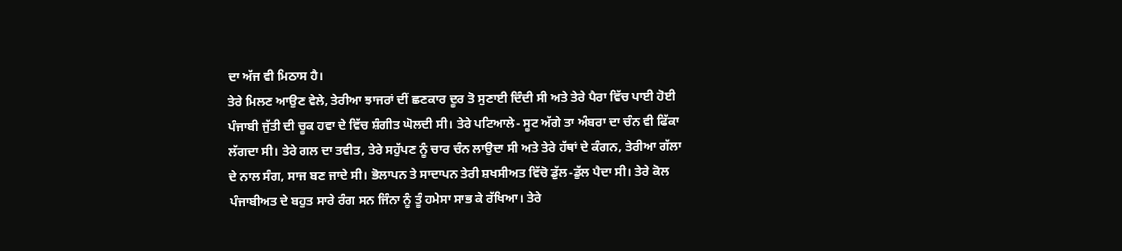ਦਾ ਅੱਜ ਵੀ ਮਿਠਾਸ ਹੈ।
ਤੇਰੇ ਮਿਲਣ ਆਉਣ ਵੇਲੇ, ਤੇਰੀਆ ਝਾਜਰਾਂ ਦੀਂ ਛਣਕਾਰ ਦੂਰ ਤੋ ਸੁਣਾਈ ਦਿੰਦੀ ਸੀ ਅਤੇ ਤੇਰੇ ਪੈਰਾ ਵਿੱਚ ਪਾਈ ਹੋਈ ਪੰਜਾਬੀ ਜੁੱਤੀ ਦੀ ਚੂਕ ਹਵਾ ਦੇ ਵਿੱਚ ਸ਼ੰਗੀਤ ਘੋਲਦੀ ਸੀ। ਤੇਰੇ ਪਟਿਆਲੇ- ਸੂਟ ਅੱਗੇ ਤਾ ਅੰਬਰਾ ਦਾ ਚੰਨ ਵੀ ਫਿੱਕਾ ਲੱਗਦਾ ਸੀ। ਤੇਰੇ ਗਲ ਦਾ ਤਵੀਤ, ਤੇਰੇ ਸਹੁੱਪਣ ਨੂੰ ਚਾਰ ਚੰਨ ਲਾਉਦਾ ਸੀ ਅਤੇ ਤੇਰੇ ਹੱਥਾਂ ਦੇ ਕੰਗਨ, ਤੇਰੀਆ ਗੱਲਾ ਦੇ ਨਾਲ ਸੰਗ, ਸਾਜ ਬਣ ਜਾਦੇ ਸੀ। ਭੋਲਾਪਨ ਤੇ ਸਾਦਾਪਨ ਤੇਰੀ ਸ਼ਖਸੀਅਤ ਵਿੱਚੋ ਡੁੱਲ-ਡੁੱਲ ਪੈਦਾ ਸੀ। ਤੇਰੇ ਕੋਲ ਪੰਜਾਬੀਅਤ ਦੇ ਬਹੁਤ ਸਾਰੇ ਰੰਗ ਸਨ ਜਿੰਨਾ ਨੂੰ ਤੂੰ ਹਮੇਸਾ ਸਾਭ ਕੇ ਰੱਖਿਆ। ਤੇਰੇ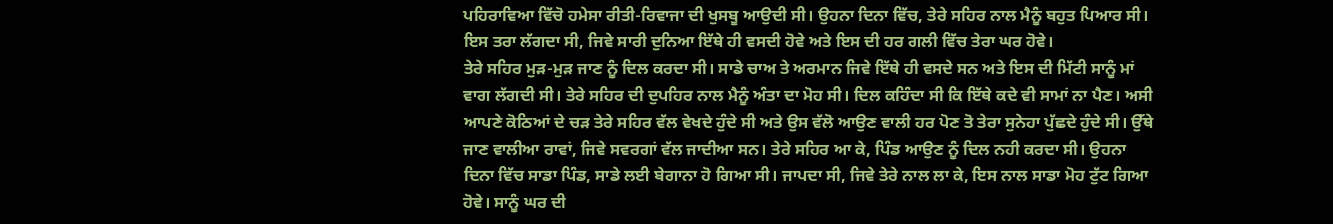ਪਹਿਰਾਵਿਆ ਵਿੱਚੋ ਹਮੇਸਾ ਰੀਤੀ-ਰਿਵਾਜਾ ਦੀ ਖੁਸਬੂ ਆਉਦੀ ਸੀ। ਉਹਨਾ ਦਿਨਾ ਵਿੱਚ, ਤੇਰੇ ਸਹਿਰ ਨਾਲ ਮੈਨੂੰ ਬਹੁਤ ਪਿਆਰ ਸੀ। ਇਸ ਤਰਾ ਲੱਗਦਾ ਸੀ, ਜਿਵੇ ਸਾਰੀ ਦੁਨਿਆ ਇੱਥੇ ਹੀ ਵਸਦੀ ਹੋਵੇ ਅਤੇ ਇਸ ਦੀ ਹਰ ਗਲੀ ਵਿੱਚ ਤੇਰਾ ਘਰ ਹੋਵੇ।
ਤੇਰੇ ਸਹਿਰ ਮੁੜ-ਮੁੜ ਜਾਣ ਨੂੰ ਦਿਲ ਕਰਦਾ ਸੀ। ਸਾਡੇ ਚਾਅ ਤੇ ਅਰਮਾਨ ਜਿਵੇ ਇੱਥੇ ਹੀ ਵਸਦੇ ਸਨ ਅਤੇ ਇਸ ਦੀ ਮਿੱਟੀ ਸਾਨੂੰ ਮਾਂ ਵਾਗ ਲੱਗਦੀ ਸੀ। ਤੇਰੇ ਸਹਿਰ ਦੀ ਦੁਪਹਿਰ ਨਾਲ ਮੈਨੂੰ ਅੰਤਾ ਦਾ ਮੋਹ ਸੀ। ਦਿਲ ਕਹਿੰਦਾ ਸੀ ਕਿ ਇੱਥੇ ਕਦੇ ਵੀ ਸਾਮਾਂ ਨਾ ਪੈਣ। ਅਸੀ ਆਪਣੇ ਕੋਠਿਆਂ ਦੇ ਚੜ ਤੇਰੇ ਸਹਿਰ ਵੱਲ ਵੇਖਦੇ ਹੁੰਦੇ ਸੀ ਅਤੇ ਉਸ ਵੱਲੋ ਆਉਣ ਵਾਲੀ ਹਰ ਪੋਣ ਤੋ ਤੇਰਾ ਸੁਨੇਹਾ ਪੁੱਛਦੇ ਹੁੰਦੇ ਸੀ। ਉੱਥੇ ਜਾਣ ਵਾਲੀਆ ਰਾਵਾਂ, ਜਿਵੇ ਸਵਰਗਾਂ ਵੱਲ ਜਾਦੀਆ ਸਨ। ਤੇਰੇ ਸਹਿਰ ਆ ਕੇ, ਪਿੰਡ ਆਉਣ ਨੂੰ ਦਿਲ ਨਹੀ ਕਰਦਾ ਸੀ। ਉਹਨਾ ਦਿਨਾ ਵਿੱਚ ਸਾਡਾ ਪਿੰਡ, ਸਾਡੇ ਲਈ ਬੇਗਾਨਾ ਹੋ ਗਿਆ ਸੀ। ਜਾਪਦਾ ਸੀ, ਜਿਵੇ ਤੇਰੇ ਨਾਲ ਲਾ ਕੇ, ਇਸ ਨਾਲ ਸਾਡਾ ਮੋਹ ਟੁੱਟ ਗਿਆ ਹੋਵੇ। ਸਾਨੂੰ ਘਰ ਦੀ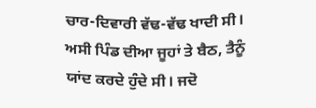ਚਾਰ-ਦਿਵਾਰੀ ਵੱਢ-ਵੱਢ ਖਾਦੀ ਸੀ। ਅਸੀ ਪਿੰਡ ਦੀਆ ਜੂਹਾਂ ਤੇ ਬੈਠ, ਤੈਨੂੰ ਯਾਂਦ ਕਰਦੇ ਹੁੰਦੇ ਸੀ। ਜਦੋ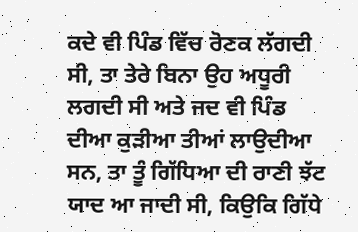ਕਦੇ ਵੀ ਪਿੰਡ ਵਿੱਚ ਰੋਣਕ ਲੱਗਦੀ ਸੀ, ਤਾ ਤੇਰੇ ਬਿਨਾ ਉਹ ਅਧੂਰੀ ਲਗਦੀ ਸੀ ਅਤੇ ਜਦ ਵੀ ਪਿੰਡ ਦੀਆ ਕੁੜੀਆ ਤੀਆਂ ਲਾਉਦੀਆ ਸਨ, ਤਾ ਤੂੰ ਗਿੱਧਿਆ ਦੀ ਰਾਣੀ ਝੱਟ ਯਾਦ ਆ ਜਾਦੀ ਸੀ, ਕਿਉਕਿ ਗਿੱਧੇ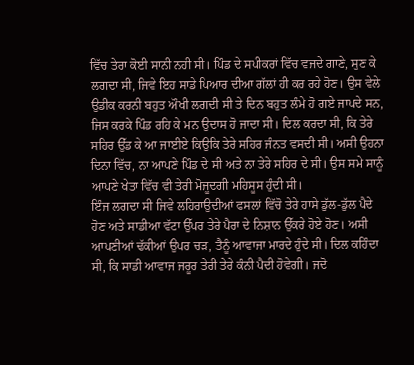ਵਿੱਚ ਤੇਰਾ ਕੋਈ ਸਾਨੀ ਨਹੀ ਸੀ। ਪਿੰਡ ਦੇ ਸਪੀਕਰਾਂ ਵਿੱਚ ਵਜਦੇ ਗਾਣੇ, ਸੁਣ ਕੇ ਲਗਦਾ ਸੀ, ਜਿਵੇ ਇਹ ਸਾਡੇ ਪਿਆਰ ਦੀਆ ਗੱਲਾਂ ਹੀ ਕਰ ਰਹੇ ਹੋਣ। ਉਸ ਵੇਲੇ ਉਡੀਕ ਕਰਨੀ ਬਹੁਤ ਔਖੀ ਲਗਦੀ ਸੀ ਤੇ ਦਿਨ ਬਹੁਤ ਲੰਮੇ ਹੋ ਗਏ ਜਾਪਦੇ ਸਨ, ਜਿਸ ਕਰਕੇ ਪਿੰਡ ਰਹਿ ਕੇ ਮਨ ਉਦਾਸ ਹੋ ਜਾਦਾ ਸੀ। ਦਿਲ ਕਰਦਾ ਸੀ, ਕਿ ਤੇਰੇ ਸਹਿਰ ਉੱਡ ਕੇ ਆ ਜਾਈਏ ਕਿਉਕਿ ਤੇਰੇ ਸਹਿਰ ਜੰਨਤ ਵਸਦੀ ਸੀ। ਅਸੀ ਉਹਨਾ ਦਿਨਾ ਵਿੱਚ, ਨਾ ਆਪਣੇ ਪਿੰਡ ਦੇ ਸੀ ਅਤੇ ਨਾ ਤੇਰੇ ਸਹਿਰ ਦੇ ਸੀ। ਉਸ ਸਮੇ ਸਾਨੂੰ ਆਪਣੇ ਖੇਤਾ ਵਿੱਚ ਵੀ ਤੇਰੀ ਮੋਜੂਦਗੀ ਮਹਿਸੂਸ ਹੁੰਦੀ ਸੀ।
ਇੰਜ ਲਗਦਾ ਸੀ ਜਿਵੇ ਲਹਿਰਾਉਦੀਆਂ ਫਸਲਾਂ ਵਿੱਚੋ ਤੇਰੇ ਹਾਸੇ ਡੁੱਲ-ਡੁੱਲ ਪੈਦੇ ਹੋਣ ਅਤੇ ਸਾਡੀਆ ਵੱਟਾ ਉੱਪਰ ਤੇਰੇ ਪੈਰਾ ਦੇ ਨਿਸ਼ਾਨ ਉੱਕਰੇ ਹੋਏ ਹੋਣ। ਅਸੀ ਆਪਣੀਆਂ ਢੱਕੀਆਂ ਉਪਰ ਚੜ, ਤੈਨੂੰ ਆਵਾਜਾ ਮਾਰਦੇ ਹੁੰਦੇ ਸੀ। ਦਿਲ ਕਹਿੰਦਾ ਸੀ, ਕਿ ਸਾਡੀ ਆਵਾਜ ਜਰੂਰ ਤੇਰੀ ਤੇਰੇ ਕੰਨੀ ਪੈਦੀ ਹੋਵੇਗੀ। ਜਦੋ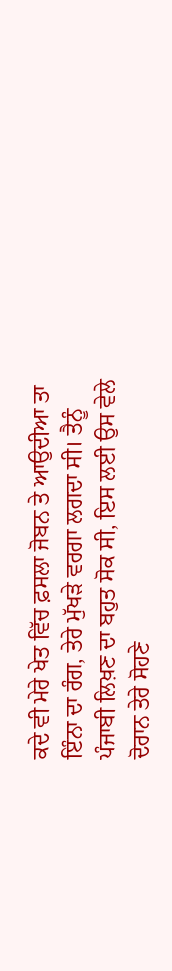ਕਦੇ ਵੀ ਮੇਰੇ ਖੇਤ ਵਿੱਚ ਫ਼ਸਲਾ ਜੋਬਨ ਤੇ ਆਉਦੀਆ ਤਾ ਇੰਨਾ ਦਾ ਰੰਗ, ਤੇਰੇ ਮੁੱਖੜੇ ਵਰਗਾ ਲਗਦਾ ਸੀ। ਤੈਨੂੰ ਪੰਜਾਬੀ ਲਿਖ਼ਣ ਦਾ ਬਹੁਤ ਸੋਕ ਸੀ, ਇਸ ਲਈ ਉਸ ਵੇਲੇ ਦੋਰਾਨ ਤੇਰੇ ਸੋਹਣੇ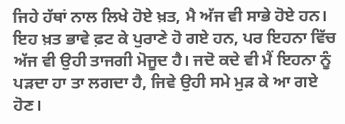ਜਿਹੇ ਹੱਥਾਂ ਨਾਲ ਲਿਖੇ ਹੋਏ ਖ਼ਤ, ਮੈ ਅੱਜ ਵੀ ਸਾਭੇ ਹੋਏ ਹਨ। ਇਹ ਖ਼ਤ ਭਾਵੇ ਫ਼ਟ ਕੇ ਪੁਰਾਣੇ ਹੋ ਗਏ ਹਨ, ਪਰ ਇਹਨਾ ਵਿੱਚ ਅੱਜ ਵੀ ਉਹੀ ਤਾਜਗੀ ਮੋਜੂਦ ਹੈ। ਜਦੋ ਕਦੇ ਵੀ ਮੈਂ ਇਹਨਾ ਨੂੰ ਪੜਦਾ ਹਾ ਤਾ ਲਗਦਾ ਹੈ, ਜਿਵੇ ਉਹੀ ਸਮੇ ਮੁੜ ਕੇ ਆ ਗਏ ਹੋਣ।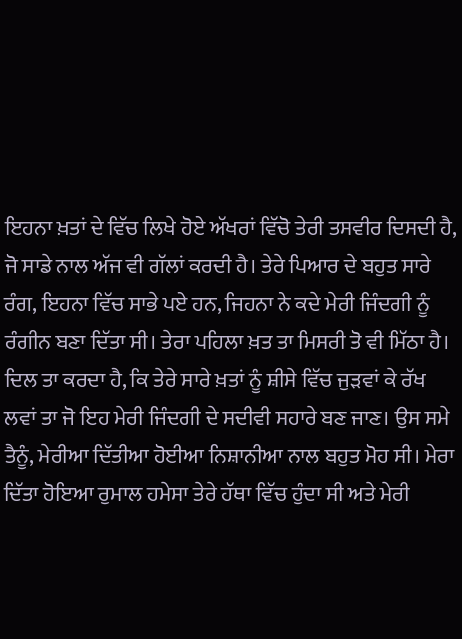ਇਹਨਾ ਖ਼ਤਾਂ ਦੇ ਵਿੱਚ ਲਿਖੇ ਹੋਏ ਅੱਖਰਾਂ ਵਿੱਚੋ ਤੇਰੀ ਤਸਵੀਰ ਦਿਸਦੀ ਹੈ, ਜੋ ਸਾਡੇ ਨਾਲ ਅੱਜ ਵੀ ਗੱਲਾਂ ਕਰਦੀ ਹੈ। ਤੇਰੇ ਪਿਆਰ ਦੇ ਬਹੁਤ ਸਾਰੇ ਰੰਗ, ਇਹਨਾ ਵਿੱਚ ਸਾਭੇ ਪਏ ਹਨ, ਜਿਹਨਾ ਨੇ ਕਦੇ ਮੇਰੀ ਜਿੰਦਗੀ ਨੂੰ ਰੰਗੀਨ ਬਣਾ ਦਿੱਤਾ ਸੀ। ਤੇਰਾ ਪਹਿਲਾ ਖ਼ਤ ਤਾ ਮਿਸਰੀ ਤੋ ਵੀ ਮਿੱਠਾ ਹੈ। ਦਿਲ ਤਾ ਕਰਦਾ ਹੈ, ਕਿ ਤੇਰੇ ਸਾਰੇ ਖ਼ਤਾਂ ਨੂੰ ਸ਼ੀਸੇ ਵਿੱਚ ਜੁੜਵਾਂ ਕੇ ਰੱਖ ਲਵਾਂ ਤਾ ਜੋ ਇਹ ਮੇਰੀ ਜਿੰਦਗੀ ਦੇ ਸਦੀਵੀ ਸਹਾਰੇ ਬਣ ਜਾਣ। ਉਸ ਸਮੇ ਤੈਨੂੰ, ਮੇਰੀਆ ਦਿੱਤੀਆ ਹੋਈਆ ਨਿਸ਼ਾਨੀਆ ਨਾਲ ਬਹੁਤ ਮੋਹ ਸੀ। ਮੇਰਾ ਦਿੱਤਾ ਹੋਇਆ ਰੁਮਾਲ ਹਮੇਸਾ ਤੇਰੇ ਹੱਥਾ ਵਿੱਚ ਹੁੰਦਾ ਸੀ ਅਤੇ ਮੇਰੀ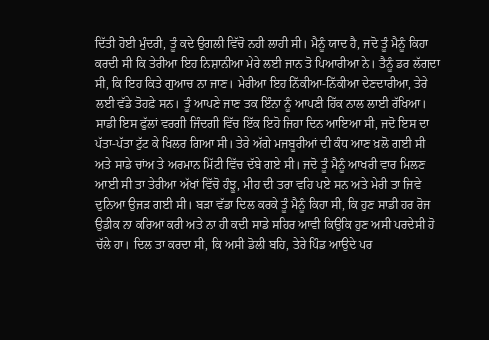ਦਿੱਤੀ ਹੋਈ ਮੁੰਦਰੀ, ਤੂੰ ਕਦੇ ਉਗਲੀ ਵਿੱਚੋ ਨਹੀ ਲਾਹੀ ਸੀ। ਮੈਨੂੰ ਯਾਦ ਹੈ, ਜਦੋ ਤੂੰ ਮੈਨੂੰ ਕਿਹਾ ਕਰਦੀ ਸੀ ਕਿ ਤੇਰੀਆ ਇਹ ਨਿਸ਼ਾਨੀਆ ਮੇਰੇ ਲਈ ਜਾਨ ਤੋ ਪਿਆਰੀਆ ਨੇ। ਤੈਨੂੰ ਡਰ ਲੱਗਦਾ ਸੀ, ਕਿ ਇਹ ਕਿਤੇ ਗੁਆਚ ਨਾ ਜਾਣ। ਮੇਰੀਆ ਇਹ ਨਿੱਕੀਆ-ਨਿੱਕੀਆ ਦੇਣਦਾਰੀਆ, ਤੇਰੇ ਲਈ ਵੱਡੇ ਤੋਹਫ਼ੇ ਸਨ। ਤੂੰ ਆਪਣੇ ਜਾਣ ਤਕ ਇੰਨਾ ਨੂੰ ਆਪਣੀ ਹਿੱਕ ਨਾਲ ਲਾਈ ਰੱਖਿਆ।
ਸਾਡੀ ਇਸ ਫੁੱਲਾਂ ਵਰਗੀ ਜਿੰਦਗੀ ਵਿੱਚ ਇੱਕ ਇਹੋ ਜਿਹਾ ਦਿਨ ਆਇਆ ਸੀ, ਜਦੋ ਇਸ ਦਾ ਪੱਤਾ-ਪੱਤਾ ਟੁੱਟ ਕੇ ਖਿਲਰ ਗਿਆ ਸੀ। ਤੇਰੇ ਅੱਗੇ ਮਜਬੂਰੀਆਂ ਦੀ ਕੰਧ ਆਣ ਖ਼ਲੋ ਗਈ ਸੀ ਅਤੇ ਸਾਡੇ ਚਾਂਅ ਤੇ ਅਰਮਾਨ ਮਿੱਟੀ ਵਿੱਚ ਦੱਬੇ ਗਏ ਸੀ। ਜਦੋ ਤੂੰ ਮੈਨੂੰ ਆਖਰੀ ਵਾਰ ਮਿਲਣ ਆਈ ਸੀ ਤਾ ਤੇਰੀਆ ਅੱਖਾਂ ਵਿੱਚੋ ਹੰਝੂ, ਮੀਹ ਦੀ ਤਰਾ ਵਹਿ ਪਏ ਸਨ ਅਤੇ ਮੇਰੀ ਤਾ ਜਿਵੇ ਦੁਨਿਆ ਉਜੜ ਗਈ ਸੀ। ਬੜਾ ਵੱਡਾ ਦਿਲ ਕਰਕੇ ਤੂੰ ਮੈਨੂੰ ਕਿਹਾ ਸੀ, ਕਿ ਹੁਣ ਸਾਡੀ ਹਰ ਰੋਜ ਉਡੀਕ ਨਾ ਕਰਿਆ ਕਰੀ ਅਤੇ ਨਾ ਹੀ ਕਦੀ ਸਾਡੇ ਸਹਿਰ ਆਵੀ ਕਿਉਕਿ ਹੁਣ ਅਸੀ ਪਰਦੇਸੀ ਹੋ ਚੱਲੇ ਹਾ। ਦਿਲ ਤਾ ਕਰਦਾ ਸੀ, ਕਿ ਅਸੀ ਡੋਲੀ ਬਹਿ, ਤੇਰੇ ਪਿੰਡ ਆਉਦੇ ਪਰ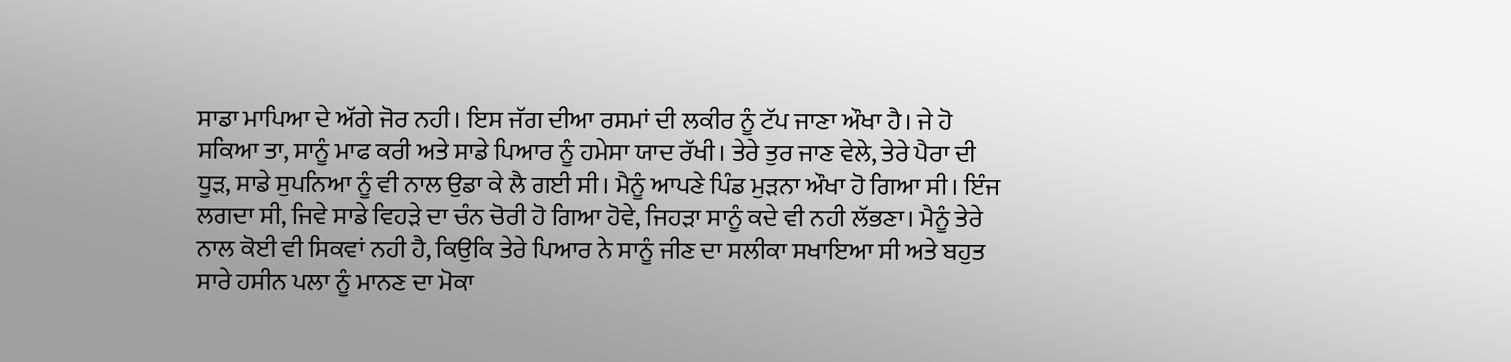ਸਾਡਾ ਮਾਪਿਆ ਦੇ ਅੱਗੇ ਜੋਰ ਨਹੀ। ਇਸ ਜੱਗ ਦੀਆ ਰਸਮਾਂ ਦੀ ਲਕੀਰ ਨੂੰ ਟੱਪ ਜਾਣਾ ਔਖਾ ਹੈ। ਜੇ ਹੋ ਸਕਿਆ ਤਾ, ਸਾਨੂੰ ਮਾਫ ਕਰੀ ਅਤੇ ਸਾਡੇ ਪਿਆਰ ਨੂੰ ਹਮੇਸਾ ਯਾਦ ਰੱਖੀ। ਤੇਰੇ ਤੁਰ ਜਾਣ ਵੇਲੇ, ਤੇਰੇ ਪੈਰਾ ਦੀ ਧੂੜ, ਸਾਡੇ ਸੁਪਨਿਆ ਨੂੰ ਵੀ ਨਾਲ ਉਡਾ ਕੇ ਲੈ ਗਈ ਸੀ। ਮੈਨੂੰ ਆਪਣੇ ਪਿੰਡ ਮੁੜਨਾ ਔਖਾ ਹੋ ਗਿਆ ਸੀ। ਇੰਜ ਲਗਦਾ ਸੀ, ਜਿਵੇ ਸਾਡੇ ਵਿਹੜੇ ਦਾ ਚੰਨ ਚੋਰੀ ਹੋ ਗਿਆ ਹੋਵੇ, ਜਿਹੜਾ ਸਾਨੂੰ ਕਦੇ ਵੀ ਨਹੀ ਲੱਭਣਾ। ਮੈਨੂੰ ਤੇਰੇ ਨਾਲ ਕੋਈ ਵੀ ਸਿਕਵਾਂ ਨਹੀ ਹੈ, ਕਿਉਕਿ ਤੇਰੇ ਪਿਆਰ ਨੇ ਸਾਨੂੰ ਜੀਣ ਦਾ ਸਲੀਕਾ ਸਖਾਇਆ ਸੀ ਅਤੇ ਬਹੁਤ ਸਾਰੇ ਹਸੀਨ ਪਲਾ ਨੂੰ ਮਾਨਣ ਦਾ ਮੋਕਾ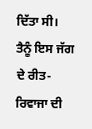ਦਿੱਤਾ ਸੀ। ਤੈਨੂੰ ਇਸ ਜੱਗ ਦੇ ਰੀਤ-ਰਿਵਾਜਾ ਦੀ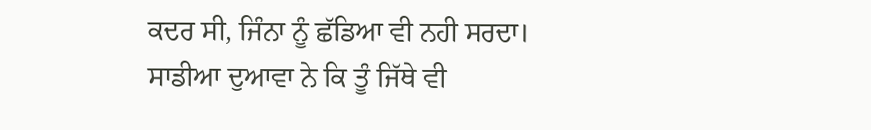ਕਦਰ ਸੀ, ਜਿੰਨਾ ਨੂੰ ਛੱਡਿਆ ਵੀ ਨਹੀ ਸਰਦਾ। ਸਾਡੀਆ ਦੁਆਵਾ ਨੇ ਕਿ ਤੂੰ ਜਿੱਥੇ ਵੀ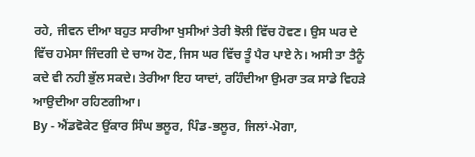ਰਹੇ, ਜੀਵਨ ਦੀਆ ਬਹੁਤ ਸਾਰੀਆ ਖੁਸੀਆਂ ਤੇਰੀ ਝੋਲੀ ਵਿੱਚ ਹੋਵਣ। ਉਸ ਘਰ ਦੇ ਵਿੱਚ ਹਮੇਸਾ ਜਿੰਦਗੀ ਦੇ ਚਾਅ ਹੋਣ, ਜਿਸ ਘਰ ਵਿੱਚ ਤੂੰ ਪੈਰ ਪਾਏ ਨੇ। ਅਸੀ ਤਾ ਤੈਨੂੰ ਕਦੇ ਵੀ ਨਹੀ ਭੁੱਲ ਸਕਦੇ। ਤੇਰੀਆ ਇਹ ਯਾਦਾਂ, ਰਹਿੰਦੀਆ ਉਮਰਾ ਤਕ ਸਾਡੇ ਵਿਹੜੇ ਆਉਦੀਆ ਰਹਿਣਗੀਆ।
By - ਐਂਡਵੋਕੇਟ ਉਂਕਾਰ ਸਿੰਘ ਭਲੂਰ, ਪਿੰਡ-ਭਲੂਰ, ਜਿਲਾਂ-ਮੋਗਾ,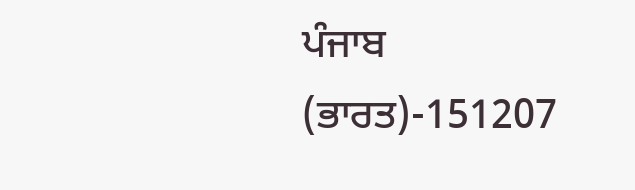ਪੰਜਾਬ (ਭਾਰਤ)-151207